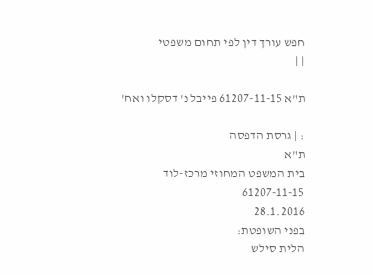חפש עורך דין לפי תחום משפטי
| |

ת"א 61207-11-15 פייבל נ' דסקלו ואח'

: | גרסת הדפסה
ת"א
בית המשפט המחוזי מרכז-לוד
61207-11-15
28.1.2016
בפני השופטת:
הלית סילש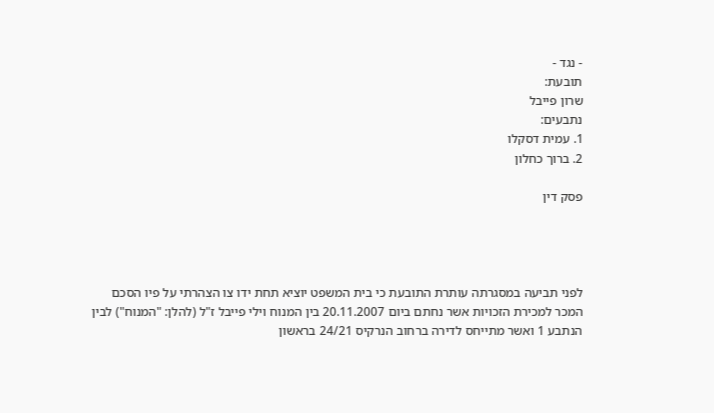- נגד -
תובעת:
שרון פייבל
נתבעים:
1. עמית דסקלו
2. ברוך כחלון

פסק דין




לפני תביעה במסגרתה עותרת התובעת כי בית המשפט יוציא תחת ידו צו הצהרתי על פיו הסכם המכר למכירת הזכויות אשר נחתם ביום 20.11.2007 בין המנוח וילי פייבל ז"ל (להלן: "המנוח") לבין הנתבע 1 ואשר מתייחס לדירה ברחוב הנרקיס 24/21 בראשון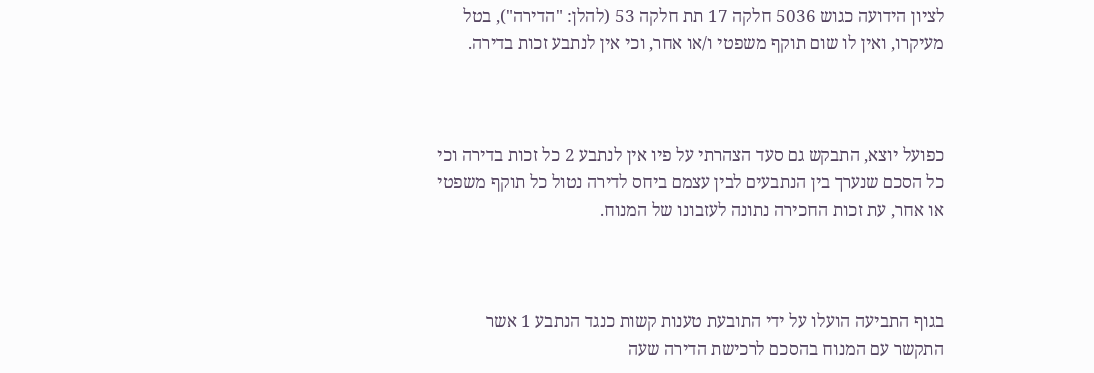לציון הידועה כגוש 5036 חלקה 17 תת חלקה 53 (להלן: "הדירה"), בטל מעיקרו, ואין לו שום תוקף משפטי ו/או אחר, וכי אין לנתבע זכות בדירה.



כפועל יוצא, התבקש גם סעד הצהרתי על פיו אין לנתבע 2 כל זכות בדירה וכי כל הסכם שנערך בין הנתבעים לבין עצמם ביחס לדירה נטול כל תוקף משפטי או אחר, עת זכות החכירה נתונה לעזבונו של המנוח.



בגוף התביעה הועלו על ידי התובעת טענות קשות כנגד הנתבע 1 אשר התקשר עם המנוח בהסכם לרכישת הדירה שעה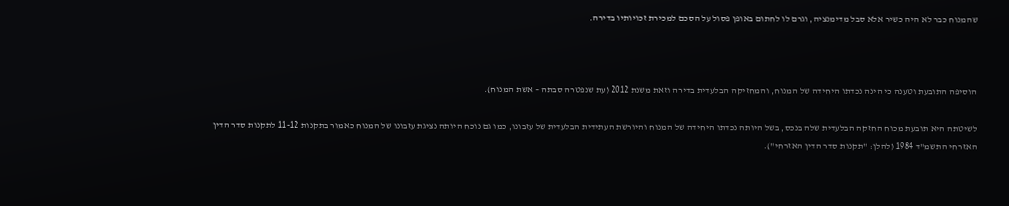שהמנוח כבר לא היה כשיר אלא סבל מדימנציה, וגרם לו לחתום באופן פסול על הסכם למכירת זכויותיו בדירה.



הוסיפה התובעת וטענה כי הינה נכדתו היחידה של המנוח, והמחזיקה הבלעדית בדירה וזאת משנת 2012 (עת שנפטרה סבתה – אשת המנוח).

לשיטתה היא תובעת מכוח החזקה הבלעדית שלה בנכס, בשל היותה נכדתו היחידה של המנוח והיורשת העתידית הבלעדית של עזבונו, כמו גם נוכח היותה נציגת עזבונו של המנוח כאמור בתקנות 11-12 לתקנות סדר הדין האזרחי התשמ"ד 1984 (להלן: "תקנות סדר הדין האזרחי").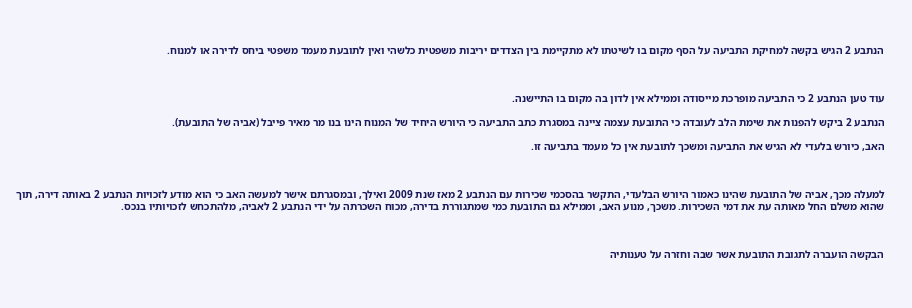הנתבע 2 הגיש בקשה למחיקת התביעה על הסף מקום בו לשיטתו לא מתקיימת בין הצדדים יריבות משפטית כלשהי ואין לתובעת מעמד משפטי ביחס לדירה או למנוח.



עוד טען הנתבע 2 כי התביעה מופרכת מייסודה וממילא אין לדון בה מקום בו התיישנה.

הנתבע 2 ביקש להפנות את שימת הלב לעובדה כי התובעת עצמה ציינה במסגרת כתב התביעה כי היורש היחיד של המנוח הינו בנו מר מאיר פייבל (אביה של התובעת).

האב, כיורש בלעדי לא הגיש את התביעה ומשכך לתובעת אין כל מעמד בתביעה זו.



למעלה מכך, אביה של התובעת שהינו כאמור היורש הבלעדי, התקשר בהסכמי שכירות עם הנתבע 2 מאז שנת 2009 ואילך, ובמסגרתם אישר למעשה האב כי הוא מודע לזכויות הנתבע 2 באותה דירה, תוך שהוא משלם החל מאותה עת את דמי השכירות. משכך, מנוע האב, וממילא גם התובעת כמי שמתגוררת בדירה, מכוח השכרתה על ידי הנתבע 2 לאביה, מלהתכחש לזכויותיו בנכס.



הבקשה הועברה לתגובת התובעת אשר שבה וחזרה על טענותיה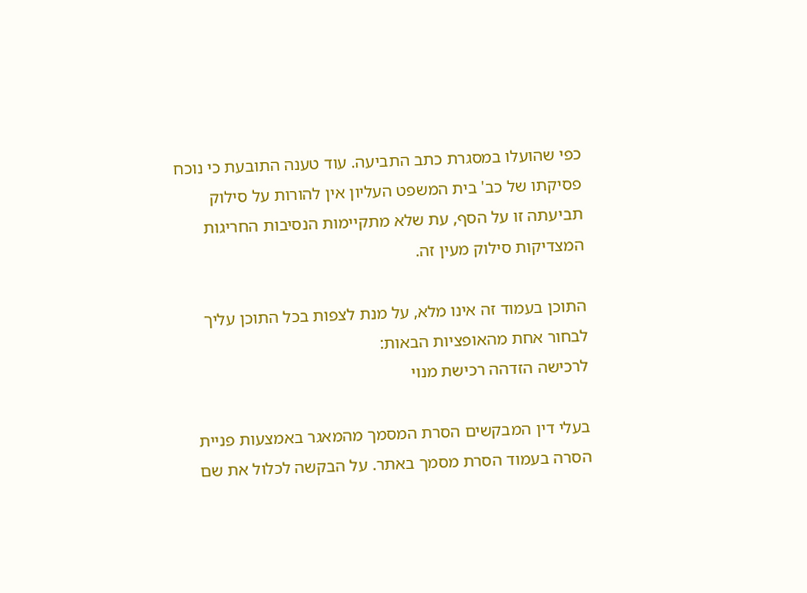כפי שהועלו במסגרת כתב התביעה. עוד טענה התובעת כי נוכח פסיקתו של כב' בית המשפט העליון אין להורות על סילוק תביעתה זו על הסף, עת שלא מתקיימות הנסיבות החריגות המצדיקות סילוק מעין זה.

התוכן בעמוד זה אינו מלא, על מנת לצפות בכל התוכן עליך לבחור אחת מהאופציות הבאות:
לרכישה הזדהה רכישת מנוי

בעלי דין המבקשים הסרת המסמך מהמאגר באמצעות פניית הסרה בעמוד הסרת מסמך באתר. על הבקשה לכלול את שם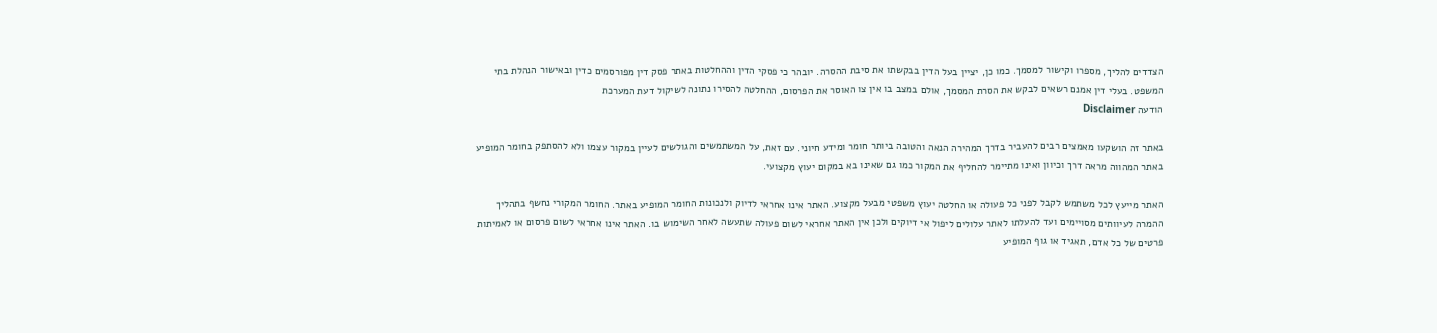הצדדים להליך, מספרו וקישור למסמך. כמו כן, יציין בעל הדין בבקשתו את סיבת ההסרה. יובהר כי פסקי הדין וההחלטות באתר פסק דין מפורסמים כדין ובאישור הנהלת בתי המשפט. בעלי דין אמנם רשאים לבקש את הסרת המסמך, אולם במצב בו אין צו האוסר את הפרסום, ההחלטה להסירו נתונה לשיקול דעת המערכת
הודעה Disclaimer

באתר זה הושקעו מאמצים רבים להעביר בדרך המהירה הנאה והטובה ביותר חומר ומידע חיוני. עם זאת, על המשתמשים והגולשים לעיין במקור עצמו ולא להסתפק בחומר המופיע באתר המהווה מראה דרך וכיוון ואינו מתיימר להחליף את המקור כמו גם שאינו בא במקום יעוץ מקצועי.

האתר מייעץ לכל משתמש לקבל לפני כל פעולה או החלטה יעוץ משפטי מבעל מקצוע. האתר אינו אחראי לדיוק ולנכונות החומר המופיע באתר. החומר המקורי נחשף בתהליך ההמרה לעיוותים מסויימים ועד להעלתו לאתר עלולים ליפול אי דיוקים ולכן אין האתר אחראי לשום פעולה שתעשה לאחר השימוש בו. האתר אינו אחראי לשום פרסום או לאמיתות פרטים של כל אדם, תאגיד או גוף המופיע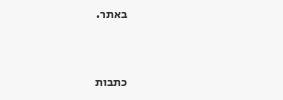באתר.


כתבות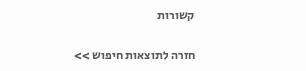קשורות

חזרה לתוצאות חיפוש >>